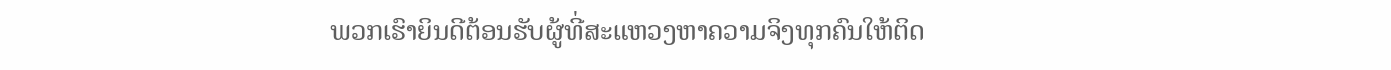ພວກເຮົາຍິນດີຕ້ອນຮັບຜູ້ທີ່ສະແຫວງຫາຄວາມຈິງທຸກຄົນໃຫ້ຕິດ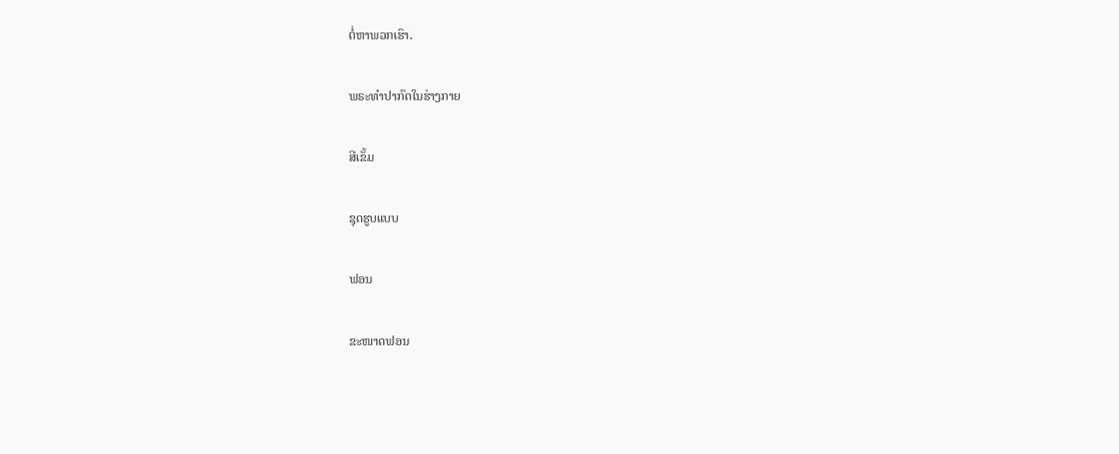ຕໍ່ຫາພວກເຮົາ.

ພຣະທໍາປາກົດໃນຮ່າງກາຍ

ສີເຂັ້ມ

ຊຸດຮູບແບບ

ຟອນ

ຂະໜາດຟອນ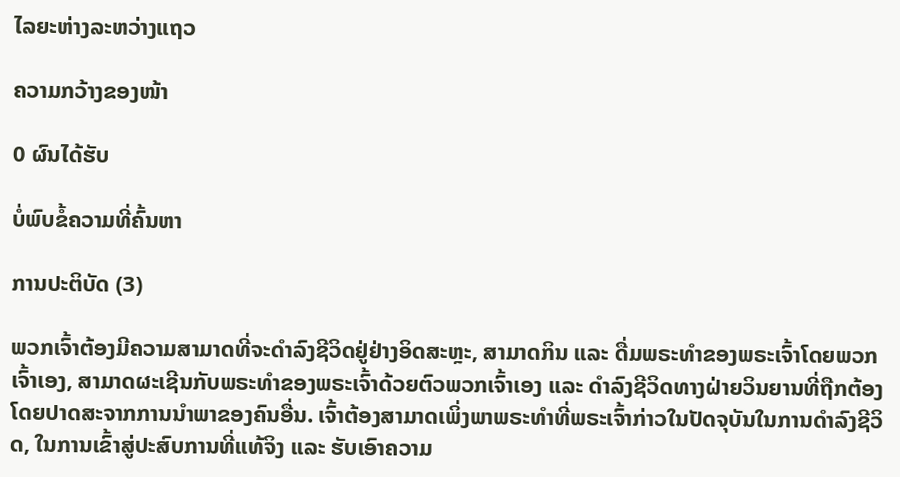ໄລຍະຫ່າງລະຫວ່າງແຖວ

ຄວາມກວ້າງຂອງໜ້າ

0 ຜົນໄດ້ຮັບ

ບໍ່ພົບຂໍ້ຄວາມທີ່ຄົ້ນຫາ

ການປະຕິບັດ (3)

ພວກເຈົ້າຕ້ອງມີຄວາມສາມາດທີ່ຈະດຳລົງຊີວິດຢູ່ຢ່າງອິດສະຫຼະ, ສາມາດກິນ ແລະ ດື່ມພຣະທຳຂອງພຣະເຈົ້າໂດຍພວກເຈົ້າເອງ, ສາມາດຜະເຊີນກັບພຣະທຳຂອງພຣະເຈົ້າດ້ວຍຕົວພວກເຈົ້າເອງ ແລະ ດຳລົງຊີວິດທາງຝ່າຍວິນຍານທີ່ຖືກຕ້ອງໂດຍປາດສະຈາກການນໍາພາຂອງຄົນອື່ນ. ເຈົ້າຕ້ອງສາມາດເພິ່ງພາພຣະທຳທີ່ພຣະເຈົ້າກ່າວໃນປັດຈຸບັນໃນການດຳລົງຊີວິດ, ໃນການເຂົ້າສູ່ປະສົບການທີ່ແທ້ຈິງ ແລະ ຮັບເອົາຄວາມ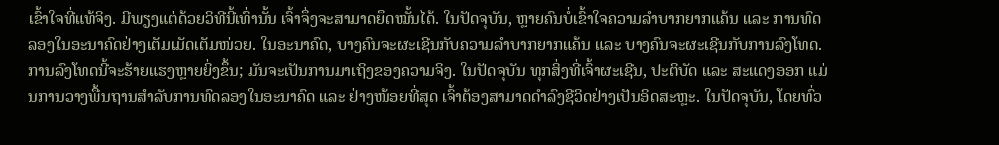ເຂົ້າໃຈທີ່ແທ້ຈິງ. ມີພຽງແຕ່ດ້ວຍວິທີນີ້ເທົ່ານັ້ນ ເຈົ້າຈຶ່ງຈະສາມາດຍຶດໝັ້ນໄດ້. ໃນປັດຈຸບັນ, ຫຼາຍຄົນບໍ່ເຂົ້າໃຈຄວາມລໍາບາກຍາກແຄ້ນ ແລະ ການທົດລອງໃນອະນາຄົດຢ່າງເຕັມເມັດເຕັມໜ່ວຍ. ໃນອະນາຄົດ, ບາງຄົນຈະຜະເຊີນກັບຄວາມລໍາບາກຍາກແຄ້ນ ແລະ ບາງຄົນຈະຜະເຊີນກັບການລົງໂທດ. ການລົງໂທດນີ້ຈະຮ້າຍແຮງຫຼາຍຍິ່ງຂຶ້ນ; ມັນຈະເປັນການມາເຖິງຂອງຄວາມຈິງ. ໃນປັດຈຸບັນ ທຸກສິ່ງທີ່ເຈົ້າຜະເຊີນ, ປະຕິບັດ ແລະ ສະແດງອອກ ແມ່ນການວາງພື້ນຖານສໍາລັບການທົດລອງໃນອະນາຄົດ ແລະ ຢ່າງໜ້ອຍທີ່ສຸດ ເຈົ້າຕ້ອງສາມາດດຳລົງຊີວິດຢ່າງເປັນອິດສະຫຼະ. ໃນປັດຈຸບັນ, ໂດຍທົ່ວ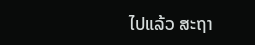ໄປແລ້ວ ສະຖາ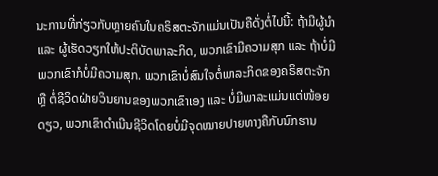ນະການທີ່ກ່ຽວກັບຫຼາຍຄົນໃນຄຣິສຕະຈັກແມ່ນເປັນຄືດັ່ງຕໍ່ໄປນີ້: ຖ້າມີຜູ້ນໍາ ແລະ ຜູ້ເຮັດວຽກໃຫ້ປະຕິບັດພາລະກິດ, ພວກເຂົາມີຄວາມສຸກ ແລະ ຖ້າບໍ່ມີ ພວກເຂົາກໍບໍ່ມີຄວາມສຸກ. ພວກເຂົາບໍ່ສົນໃຈຕໍ່ພາລະກິດຂອງຄຣິສຕະຈັກ ຫຼື ຕໍ່ຊີວິດຝ່າຍວິນຍານຂອງພວກເຂົາເອງ ແລະ ບໍ່ມີພາລະແມ່ນແຕ່ໜ້ອຍດຽວ, ພວກເຂົາດຳເນີນຊີວິດໂດຍບໍ່ມີຈຸດໝາຍປາຍທາງຄືກັບນົກຮານ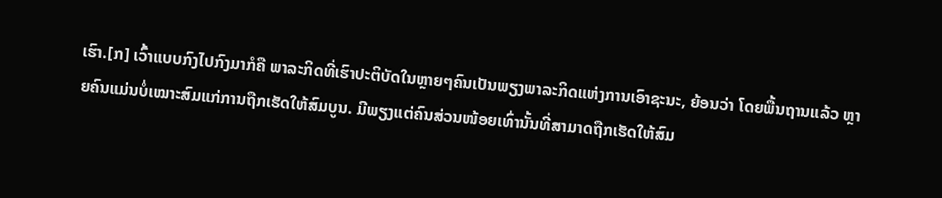ເຮົາ.[ກ] ເວົ້າແບບກົງໄປກົງມາກໍຄື ພາລະກິດທີ່ເຮົາປະຕິບັດໃນຫຼາຍໆຄົນເປັນພຽງພາລະກິດແຫ່ງການເອົາຊະນະ, ຍ້ອນວ່າ ໂດຍພື້ນຖານແລ້ວ ຫຼາຍຄົນແມ່ນບໍ່ເໝາະສົມແກ່ການຖືກເຮັດໃຫ້ສົມບູນ. ມີພຽງແຕ່ຄົນສ່ວນໜ້ອຍເທົ່ານັ້ນທີ່ສາມາດຖືກເຮັດໃຫ້ສົມ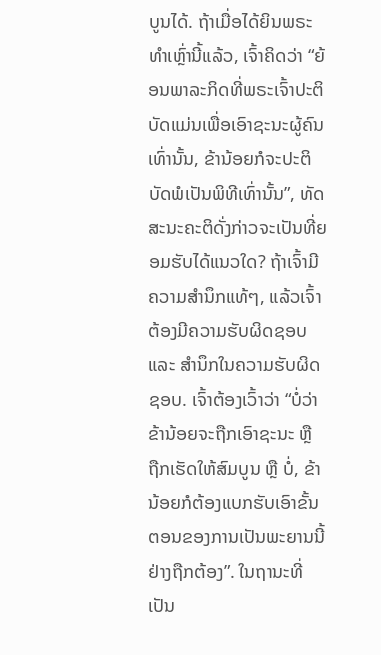ບູນໄດ້. ຖ້າເມື່ອໄດ້ຍິນພຣະທຳເຫຼົ່ານີ້ແລ້ວ, ເຈົ້າຄິດວ່າ “ຍ້ອນພາລະກິດທີ່ພຣະເຈົ້າປະຕິບັດແມ່ນເພື່ອເອົາຊະນະຜູ້ຄົນເທົ່ານັ້ນ, ຂ້ານ້ອຍກໍຈະປະຕິບັດພໍເປັນພິທີເທົ່ານັ້ນ”, ທັດສະນະຄະຕິດັ່ງກ່າວຈະເປັນທີ່ຍອມຮັບໄດ້ແນວໃດ? ຖ້າເຈົ້າມີຄວາມສຳນຶກແທ້ໆ, ແລ້ວເຈົ້າຕ້ອງມີຄວາມຮັບຜິດຊອບ ແລະ ສຳນຶກໃນຄວາມຮັບຜິດຊອບ. ເຈົ້າຕ້ອງເວົ້າວ່າ “ບໍ່ວ່າຂ້ານ້ອຍຈະຖືກເອົາຊະນະ ຫຼື ຖືກເຮັດໃຫ້ສົມບູນ ຫຼື ບໍ່, ຂ້ານ້ອຍກໍຕ້ອງແບກຮັບເອົາຂັ້ນຕອນຂອງການເປັນພະຍານນີ້ຢ່າງຖືກຕ້ອງ”. ໃນຖານະທີ່ເປັນ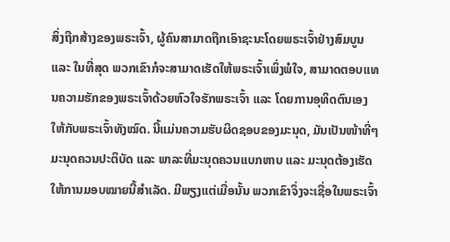ສິ່ງຖືກສ້າງຂອງພຣະເຈົ້າ, ຜູ້ຄົນສາມາດຖືກເອົາຊະນະໂດຍພຣະເຈົ້າຢ່າງສົມບູນ ແລະ ໃນທີ່ສຸດ ພວກເຂົາກໍຈະສາມາດເຮັດໃຫ້ພຣະເຈົ້າເພິ່ງພໍໃຈ, ສາມາດຕອບແທນຄວາມຮັກຂອງພຣະເຈົ້າດ້ວຍຫົວໃຈຮັກພຣະເຈົ້າ ແລະ ໂດຍການອຸທິດຕົນເອງໃຫ້ກັບພຣະເຈົ້າທັງໝົດ. ນີ້ແມ່ນຄວາມຮັບຜິດຊອບຂອງມະນຸດ, ມັນເປັນໜ້າທີ່ໆມະນຸດຄວນປະຕິບັດ ແລະ ພາລະທີ່ມະນຸດຄວນແບກຫາບ ແລະ ມະນຸດຕ້ອງເຮັດໃຫ້ການມອບໝາຍນີ້ສຳເລັດ. ມີພຽງແຕ່ເມື່ອນັ້ນ ພວກເຂົາຈຶ່ງຈະເຊື່ອໃນພຣະເຈົ້າ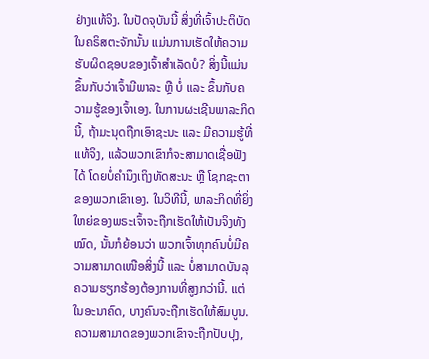ຢ່າງແທ້ຈິງ. ໃນປັດຈຸບັນນີ້ ສິ່ງທີ່ເຈົ້າປະຕິບັດໃນຄຣິສຕະຈັກນັ້ນ ແມ່ນການເຮັດໃຫ້ຄວາມຮັບຜິດຊອບຂອງເຈົ້າສຳເລັດບໍ? ສິ່ງນີ້ແມ່ນຂຶ້ນກັບວ່າເຈົ້າມີພາລະ ຫຼື ບໍ່ ແລະ ຂຶ້ນກັບຄວາມຮູ້ຂອງເຈົ້າເອງ. ໃນການຜະເຊີນພາລະກິດນີ້, ຖ້າມະນຸດຖືກເອົາຊະນະ ແລະ ມີຄວາມຮູ້ທີ່ແທ້ຈິງ, ແລ້ວພວກເຂົາກໍຈະສາມາດເຊື່ອຟັງໄດ້ ໂດຍບໍ່ຄຳນຶງເຖິງທັດສະນະ ຫຼື ໂຊກຊະຕາຂອງພວກເຂົາເອງ. ໃນວິທີນີ້, ພາລະກິດທີ່ຍິ່ງໃຫຍ່ຂອງພຣະເຈົ້າຈະຖືກເຮັດໃຫ້ເປັນຈິງທັງໝົດ, ນັ້ນກໍຍ້ອນວ່າ ພວກເຈົ້າທຸກຄົນບໍ່ມີຄວາມສາມາດເໜືອສິ່ງນີ້ ແລະ ບໍ່ສາມາດບັນລຸຄວາມຮຽກຮ້ອງຕ້ອງການທີ່ສູງກວ່ານີ້. ແຕ່ໃນອະນາຄົດ, ບາງຄົນຈະຖືກເຮັດໃຫ້ສົມບູນ. ຄວາມສາມາດຂອງພວກເຂົາຈະຖືກປັບປຸງ,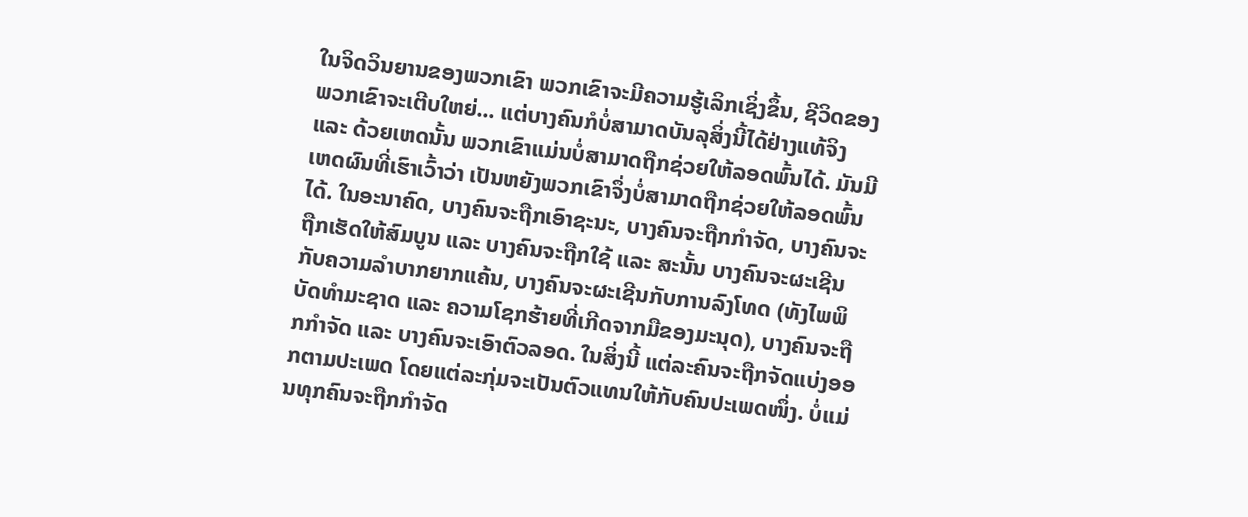ໃນຈິດວິນຍານຂອງພວກເຂົາ ພວກເຂົາຈະມີຄວາມຮູ້ເລິກເຊິ່ງຂຶ້ນ, ຊີວິດຂອງພວກເຂົາຈະເຕີບໃຫຍ່... ແຕ່ບາງຄົນກໍບໍ່ສາມາດບັນລຸສິ່ງນີ້ໄດ້ຢ່າງແທ້ຈິງ ແລະ ດ້ວຍເຫດນັ້ນ ພວກເຂົາແມ່ນບໍ່ສາມາດຖືກຊ່ວຍໃຫ້ລອດພົ້ນໄດ້. ມັນມີເຫດຜົນທີ່ເຮົາເວົ້າວ່າ ເປັນຫຍັງພວກເຂົາຈຶ່ງບໍ່ສາມາດຖືກຊ່ວຍໃຫ້ລອດພົ້ນໄດ້. ໃນອະນາຄົດ, ບາງຄົນຈະຖືກເອົາຊະນະ, ບາງຄົນຈະຖືກກຳຈັດ, ບາງຄົນຈະຖືກເຮັດໃຫ້ສົມບູນ ແລະ ບາງຄົນຈະຖືກໃຊ້ ແລະ ສະນັ້ນ ບາງຄົນຈະຜະເຊີນກັບຄວາມລຳບາກຍາກແຄ້ນ, ບາງຄົນຈະຜະເຊີນກັບການລົງໂທດ (ທັງໄພພິບັດທຳມະຊາດ ແລະ ຄວາມໂຊກຮ້າຍທີ່ເກີດຈາກມືຂອງມະນຸດ), ບາງຄົນຈະຖືກກຳຈັດ ແລະ ບາງຄົນຈະເອົາຕົວລອດ. ໃນສິ່ງນີ້ ແຕ່ລະຄົນຈະຖືກຈັດແບ່ງອອກຕາມປະເພດ ໂດຍແຕ່ລະກຸ່ມຈະເປັນຕົວແທນໃຫ້ກັບຄົນປະເພດໜຶ່ງ. ບໍ່ແມ່ນທຸກຄົນຈະຖືກກຳຈັດ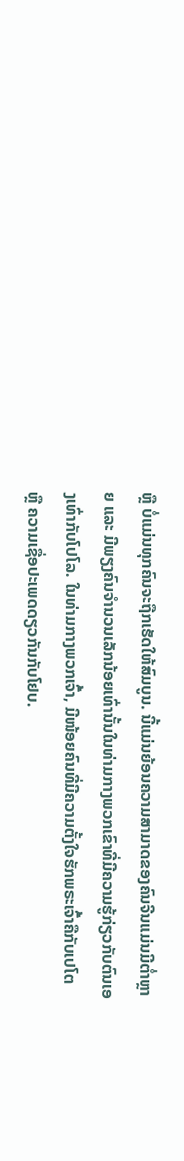ຫຼື ບໍ່ແມ່ນທຸກຄົນຈະຖືກເຮັດໃຫ້ສົມບູນ. ນີ້ແມ່ນຍ້ອນຄວາມສາມາດຂອງຄົນຈີນແມ່ນມີຕໍ່າຫຼາຍ ແລະ ມີພຽງຄົນຈຳນວນເລັກນ້ອຍເທົ່ານັ້ນໃນທ່າມກາງພວກເຂົາທີ່ມີຄວາມຮູ້ກ່ຽວກັບຕົນເອງເທົ່າກັບໂປໂລ. ໃນທ່າມກາງພວກເຈົ້າ, ມີໜ້ອຍຄົນທີ່ມີຄວາມຕັ້ງໃຈຮັກພຣະເຈົ້າຄືກັບເປໂຕ ຫຼື ຄວາມເຊື່ອປະເພດດຽວກັນກັບໂຢບ.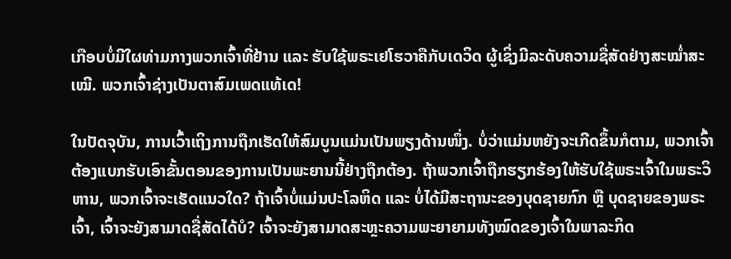ເກືອບບໍ່ມີໃຜທ່າມກາງພວກເຈົ້າທີ່ຢ້ານ ແລະ ຮັບໃຊ້ພຣະເຢໂຮວາຄືກັບເດວິດ ຜູ້ເຊິ່ງມີລະດັບຄວາມຊື່ສັດຢ່າງສະໝໍ່າສະເໝີ. ພວກເຈົ້າຊ່າງເປັນຕາສົມເພດແທ້ເດ!

ໃນປັດຈຸບັນ, ການເວົ້າເຖິງການຖືກເຮັດໃຫ້ສົມບູນແມ່ນເປັນພຽງດ້ານໜຶ່ງ. ບໍ່ວ່າແມ່ນຫຍັງຈະເກີດຂຶ້ນກໍຕາມ, ພວກເຈົ້າຕ້ອງແບກຮັບເອົາຂັ້ນຕອນຂອງການເປັນພະຍານນີ້ຢ່າງຖືກຕ້ອງ. ຖ້າພວກເຈົ້າຖືກຮຽກຮ້ອງໃຫ້ຮັບໃຊ້ພຣະເຈົ້າໃນພຣະວິຫານ, ພວກເຈົ້າຈະເຮັດແນວໃດ? ຖ້າເຈົ້າບໍ່ແມ່ນປະໂລຫິດ ແລະ ບໍ່ໄດ້ມີສະຖານະຂອງບຸດຊາຍກົກ ຫຼື ບຸດຊາຍຂອງພຣະເຈົ້າ, ເຈົ້າຈະຍັງສາມາດຊື່ສັດໄດ້ບໍ? ເຈົ້າຈະຍັງສາມາດສະຫຼະຄວາມພະຍາຍາມທັງໝົດຂອງເຈົ້າໃນພາລະກິດ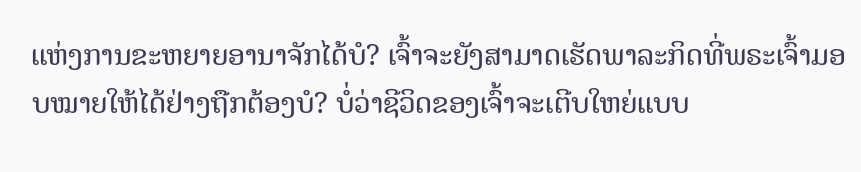ແຫ່ງການຂະຫຍາຍອານາຈັກໄດ້ບໍ? ເຈົ້າຈະຍັງສາມາດເຮັດພາລະກິດທີ່ພຣະເຈົ້າມອບໝາຍໃຫ້ໄດ້ຢ່າງຖືກຕ້ອງບໍ? ບໍ່ວ່າຊີວິດຂອງເຈົ້າຈະເຕີບໃຫຍ່ແບບ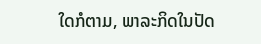ໃດກໍຕາມ, ພາລະກິດໃນປັດ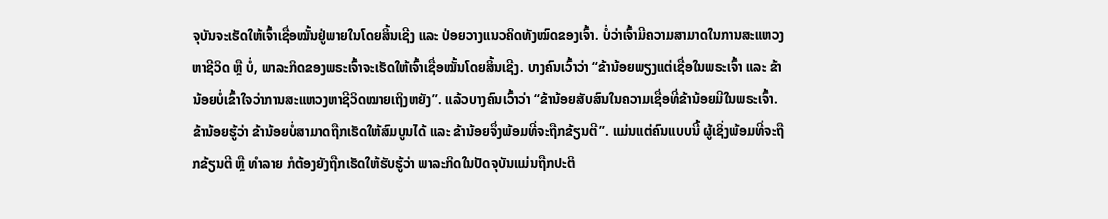ຈຸບັນຈະເຮັດໃຫ້ເຈົ້າເຊື່ອໝັ້ນຢູ່ພາຍໃນໂດຍສິ້ນເຊີງ ແລະ ປ່ອຍວາງແນວຄິດທັງໝົດຂອງເຈົ້າ. ບໍ່ວ່າເຈົ້າມີຄວາມສາມາດໃນການສະແຫວງຫາຊີວິດ ຫຼື ບໍ່, ພາລະກິດຂອງພຣະເຈົ້າຈະເຮັດໃຫ້ເຈົ້າເຊື່ອໝັ້ນໂດຍສິ້ນເຊີງ. ບາງຄົນເວົ້າວ່າ “ຂ້ານ້ອຍພຽງແຕ່ເຊື່ອໃນພຣະເຈົ້າ ແລະ ຂ້ານ້ອຍບໍ່ເຂົ້າໃຈວ່າການສະແຫວງຫາຊີວິດໝາຍເຖິງຫຍັງ”. ແລ້ວບາງຄົນເວົ້າວ່າ “ຂ້ານ້ອຍສັບສົນໃນຄວາມເຊື່ອທີ່ຂ້ານ້ອຍມີໃນພຣະເຈົ້າ. ຂ້ານ້ອຍຮູ້ວ່າ ຂ້ານ້ອຍບໍ່ສາມາດຖືກເຮັດໃຫ້ສົມບູນໄດ້ ແລະ ຂ້ານ້ອຍຈຶ່ງພ້ອມທີ່ຈະຖືກຂ້ຽນຕີ”. ແມ່ນແຕ່ຄົນແບບນີ້ ຜູ້ເຊິ່ງພ້ອມທີ່ຈະຖືກຂ້ຽນຕີ ຫຼື ທຳລາຍ ກໍຕ້ອງຍັງຖືກເຮັດໃຫ້ຮັບຮູ້ວ່າ ພາລະກິດໃນປັດຈຸບັນແມ່ນຖືກປະຕິ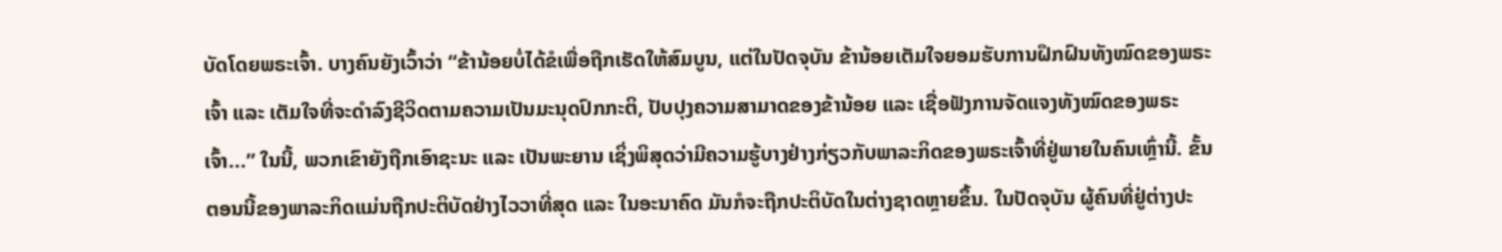ບັດໂດຍພຣະເຈົ້າ. ບາງຄົນຍັງເວົ້າວ່າ “ຂ້ານ້ອຍບໍ່ໄດ້ຂໍເພື່ອຖືກເຮັດໃຫ້ສົມບູນ, ແຕ່ໃນປັດຈຸບັນ ຂ້ານ້ອຍເຕັມໃຈຍອມຮັບການຝຶກຝົນທັງໝົດຂອງພຣະເຈົ້າ ແລະ ເຕັມໃຈທີ່ຈະດຳລົງຊີວິດຕາມຄວາມເປັນມະນຸດປົກກະຕິ, ປັບປຸງຄວາມສາມາດຂອງຂ້ານ້ອຍ ແລະ ເຊື່ອຟັງການຈັດແຈງທັງໝົດຂອງພຣະເຈົ້າ...” ໃນນີ້, ພວກເຂົາຍັງຖືກເອົາຊະນະ ແລະ ເປັນພະຍານ ເຊິ່ງພິສຸດວ່າມີຄວາມຮູ້ບາງຢ່າງກ່ຽວກັບພາລະກິດຂອງພຣະເຈົ້າທີ່ຢູ່ພາຍໃນຄົນເຫຼົ່ານີ້. ຂັ້ນຕອນນີ້ຂອງພາລະກິດແມ່ນຖືກປະຕິບັດຢ່າງໄວວາທີ່ສຸດ ແລະ ໃນອະນາຄົດ ມັນກໍຈະຖືກປະຕິບັດໃນຕ່າງຊາດຫຼາຍຂຶ້ນ. ໃນປັດຈຸບັນ ຜູ້ຄົນທີ່ຢູ່ຕ່າງປະ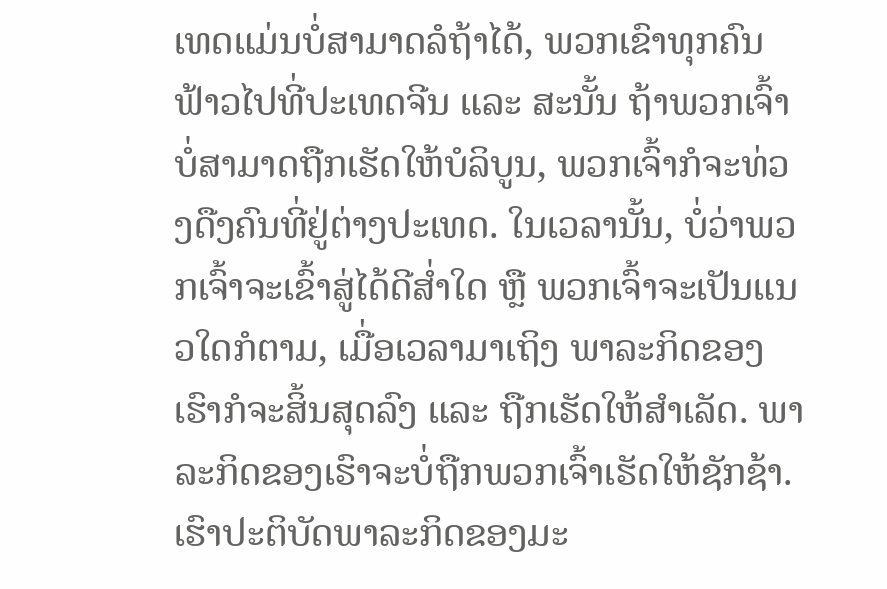ເທດແມ່ນບໍ່ສາມາດລໍຖ້າໄດ້, ພວກເຂົາທຸກຄົນຟ້າວໄປທີ່ປະເທດຈີນ ແລະ ສະນັ້ນ ຖ້າພວກເຈົ້າບໍ່ສາມາດຖືກເຮັດໃຫ້ບໍລິບູນ, ພວກເຈົ້າກໍຈະທ່ວງດືງຄົນທີ່ຢູ່ຕ່າງປະເທດ. ໃນເວລານັ້ນ, ບໍ່ວ່າພວກເຈົ້າຈະເຂົ້າສູ່ໄດ້ດີສໍ່າໃດ ຫຼື ພວກເຈົ້າຈະເປັນແນວໃດກໍຕາມ, ເມື່ອເວລາມາເຖິງ ພາລະກິດຂອງເຮົາກໍຈະສິ້ນສຸດລົງ ແລະ ຖືກເຮັດໃຫ້ສຳເລັດ. ພາລະກິດຂອງເຮົາຈະບໍ່ຖືກພວກເຈົ້າເຮັດໃຫ້ຊັກຊ້າ. ເຮົາປະຕິບັດພາລະກິດຂອງມະ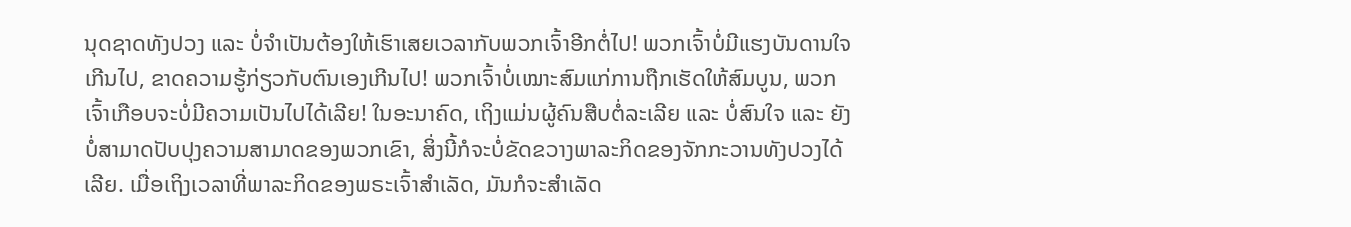ນຸດຊາດທັງປວງ ແລະ ບໍ່ຈຳເປັນຕ້ອງໃຫ້ເຮົາເສຍເວລາກັບພວກເຈົ້າອີກຕໍ່ໄປ! ພວກເຈົ້າບໍ່ມີແຮງບັນດານໃຈເກີນໄປ, ຂາດຄວາມຮູ້ກ່ຽວກັບຕົນເອງເກີນໄປ! ພວກເຈົ້າບໍ່ເໝາະສົມແກ່ການຖືກເຮັດໃຫ້ສົມບູນ, ພວກເຈົ້າເກືອບຈະບໍ່ມີຄວາມເປັນໄປໄດ້ເລີຍ! ໃນອະນາຄົດ, ເຖິງແມ່ນຜູ້ຄົນສືບຕໍ່ລະເລີຍ ແລະ ບໍ່ສົນໃຈ ແລະ ຍັງບໍ່ສາມາດປັບປຸງຄວາມສາມາດຂອງພວກເຂົາ, ສິ່ງນີ້ກໍຈະບໍ່ຂັດຂວາງພາລະກິດຂອງຈັກກະວານທັງປວງໄດ້ເລີຍ. ເມື່ອເຖິງເວລາທີ່ພາລະກິດຂອງພຣະເຈົ້າສຳເລັດ, ມັນກໍຈະສຳເລັດ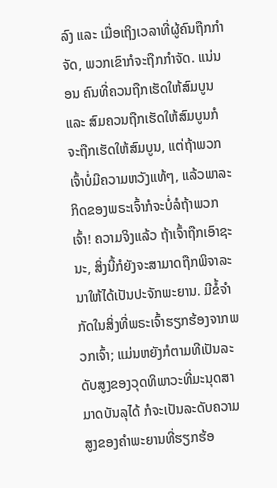ລົງ ແລະ ເມື່ອເຖິງເວລາທີ່ຜູ້ຄົນຖືກກຳຈັດ, ພວກເຂົາກໍຈະຖືກກຳຈັດ. ແນ່ນອນ ຄົນທີ່ຄວນຖືກເຮັດໃຫ້ສົມບູນ ແລະ ສົມຄວນຖືກເຮັດໃຫ້ສົມບູນກໍຈະຖືກເຮັດໃຫ້ສົມບູນ, ແຕ່ຖ້າພວກເຈົ້າບໍ່ມີຄວາມຫວັງແທ້ໆ, ແລ້ວພາລະກິດຂອງພຣະເຈົ້າກໍຈະບໍ່ລໍຖ້າພວກເຈົ້າ! ຄວາມຈິງແລ້ວ ຖ້າເຈົ້າຖືກເອົາຊະນະ, ສິ່ງນີ້ກໍຍັງຈະສາມາດຖືກພິຈາລະນາໃຫ້ໄດ້ເປັນປະຈັກພະຍານ. ມີຂໍ້ຈຳກັດໃນສິ່ງທີ່ພຣະເຈົ້າຮຽກຮ້ອງຈາກພວກເຈົ້າ; ແມ່ນຫຍັງກໍຕາມທີເປັນລະດັບສູງຂອງວຸດທິພາວະທີ່ມະນຸດສາມາດບັນລຸໄດ້ ກໍຈະເປັນລະດັບຄວາມສູງຂອງຄຳພະຍານທີ່ຮຽກຮ້ອ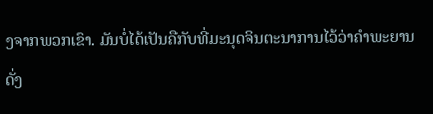ງຈາກພວກເຂົາ. ມັນບໍ່ໄດ້ເປັນຄືກັບທີ່ມະນຸດຈິນຕະນາການໄວ້ວ່າຄຳພະຍານດັ່ງ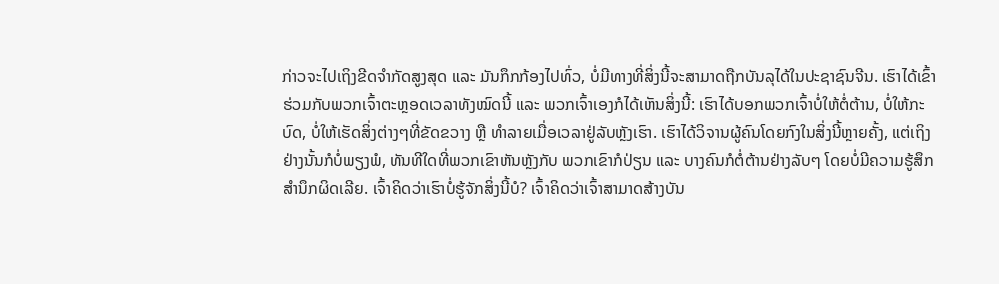ກ່າວຈະໄປເຖິງຂີດຈຳກັດສູງສຸດ ແລະ ມັນກຶກກ້ອງໄປທົ່ວ, ບໍ່ມີທາງທີ່ສິ່ງນີ້ຈະສາມາດຖືກບັນລຸໄດ້ໃນປະຊາຊົນຈີນ. ເຮົາໄດ້ເຂົ້າຮ່ວມກັບພວກເຈົ້າຕະຫຼອດເວລາທັງໝົດນີ້ ແລະ ພວກເຈົ້າເອງກໍໄດ້ເຫັນສິ່ງນີ້: ເຮົາໄດ້ບອກພວກເຈົ້າບໍ່ໃຫ້ຕໍ່ຕ້ານ, ບໍ່ໃຫ້ກະບົດ, ບໍ່ໃຫ້ເຮັດສິ່ງຕ່າງໆທີ່ຂັດຂວາງ ຫຼື ທຳລາຍເມື່ອເວລາຢູ່ລັບຫຼັງເຮົາ. ເຮົາໄດ້ວິຈານຜູ້ຄົນໂດຍກົງໃນສິ່ງນີ້ຫຼາຍຄັ້ງ, ແຕ່ເຖິງຢ່າງນັ້ນກໍບໍ່ພຽງພໍ, ທັນທີໃດທີ່ພວກເຂົາຫັນຫຼັງກັບ ພວກເຂົາກໍປ່ຽນ ແລະ ບາງຄົນກໍຕໍ່ຕ້ານຢ່າງລັບໆ ໂດຍບໍ່ມີຄວາມຮູ້ສຶກສຳນຶກຜິດເລີຍ. ເຈົ້າຄິດວ່າເຮົາບໍ່ຮູ້ຈັກສິ່ງນີ້ບໍ? ເຈົ້າຄິດວ່າເຈົ້າສາມາດສ້າງບັນ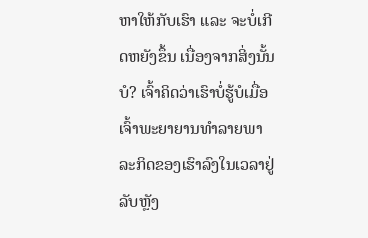ຫາໃຫ້ກັບເຮົາ ແລະ ຈະບໍ່ເກີດຫຍັງຂຶ້ນ ເນື່ອງຈາກສິ່ງນັ້ນບໍ? ເຈົ້າຄິດວ່າເຮົາບໍ່ຮູ້ບໍເມື່ອເຈົ້າພະຍາຍານທຳລາຍພາລະກິດຂອງເຮົາລົງໃນເວລາຢູ່ລັບຫຼັງ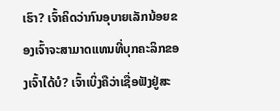ເຮົາ? ເຈົ້າຄິດວ່າກົນອຸບາຍເລັກນ້ອຍຂອງເຈົ້າຈະສາມາດແທນທີ່ບຸກຄະລິກຂອງເຈົ້າໄດ້ບໍ? ເຈົ້າເບິ່ງຄືວ່າເຊື່ອຟັງຢູ່ສະ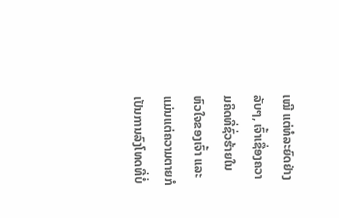ເໝີ ແຕ່ທໍລະຍົດຢ່າງລັບໆ, ເຈົ້າເຊື່ອງຄວາມຄິດທີ່ຊົ່ວຮ້າຍໃນຫົວໃຈຂອງເຈົ້າ ແລະ ແມ່ນແຕ່ຄວາມຕາຍກໍເປັນການລົງໂທດທີ່ບໍ່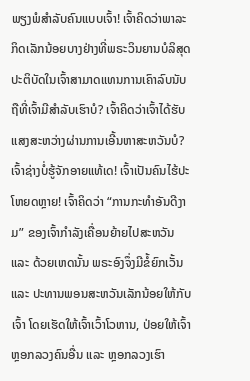ພຽງພໍສຳລັບຄົນແບບເຈົ້າ! ເຈົ້າຄິດວ່າພາລະກິດເລັກນ້ອຍບາງຢ່າງທີ່ພຣະວິນຍານບໍລິສຸດປະຕິບັດໃນເຈົ້າສາມາດແທນການເຄົາລົບນັບຖືທີ່ເຈົ້າມີສຳລັບເຮົາບໍ? ເຈົ້າຄິດວ່າເຈົ້າໄດ້ຮັບແສງສະຫວ່າງຜ່ານການເອີ້ນຫາສະຫວັນບໍ? ເຈົ້າຊ່າງບໍ່ຮູ້ຈັກອາຍແທ້ເດ! ເຈົ້າເປັນຄົນໄຮ້ປະໂຫຍດຫຼາຍ! ເຈົ້າຄິດວ່າ “ການກະທຳອັນດີງາມ” ຂອງເຈົ້າກຳລັງເຄື່ອນຍ້າຍໄປສະຫວັນ ແລະ ດ້ວຍເຫດນັ້ນ ພຣະອົງຈຶ່ງມີຂໍ້ຍົກເວັ້ນ ແລະ ປະທານພອນສະຫວັນເລັກນ້ອຍໃຫ້ກັບເຈົ້າ ໂດຍເຮັດໃຫ້ເຈົ້າເວົ້າໂວຫານ, ປ່ອຍໃຫ້ເຈົ້າຫຼອກລວງຄົນອື່ນ ແລະ ຫຼອກລວງເຮົາ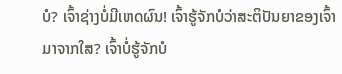ບໍ? ເຈົ້າຊ່າງບໍ່ມີເຫດຜົນ! ເຈົ້າຮູ້ຈັກບໍວ່າສະຕິປັນຍາຂອງເຈົ້າມາຈາກໃສ? ເຈົ້າບໍ່ຮູ້ຈັກບໍ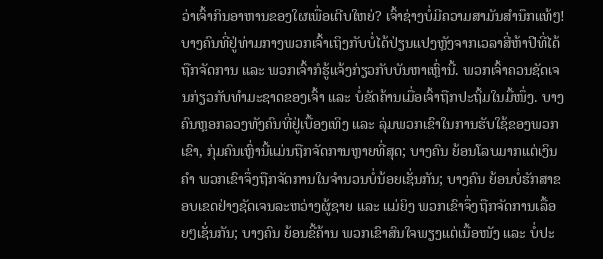ວ່າເຈົ້າກິນອາຫານຂອງໃຜເພື່ອເຕີບໃຫຍ່? ເຈົ້າຊ່າງບໍ່ມີຄວາມສາມັນສຳນຶກແທ້ໆ! ບາງຄົນທີ່ຢູ່ທ່າມກາງພວກເຈົ້າເຖິງກັບບໍ່ໄດ້ປ່ຽນແປງຫຼັງຈາກເວລາສີ່ຫ້າປີທີ່ໄດ້ຖືກຈັດການ ແລະ ພວກເຈົ້າກໍຮູ້ແຈ້ງກ່ຽວກັບບັນຫາເຫຼົ່ານີ້. ພວກເຈົ້າຄວນຊັດເຈນກ່ຽວກັບທຳມະຊາດຂອງເຈົ້າ ແລະ ບໍ່ຂັດຄ້ານເມື່ອເຈົ້າຖືກປະຖິ້ມໃນມື້ໜຶ່ງ. ບາງຄົນຫຼອກລວງທັງຄົນທີ່ຢູ່ເບື້ອງເທິງ ແລະ ລຸ່ມພວກເຂົາໃນການຮັບໃຊ້ຂອງພວກເຂົາ, ກຸ່ມຄົນເຫຼົ່ານີ້ແມ່ນຖືກຈັດການຫຼາຍທີ່ສຸດ; ບາງຄົນ ຍ້ອນໂລບມາກແຕ່ເງິນຄໍາ ພວກເຂົາຈຶ່ງຖືກຈັດການໃນຈຳນວນບໍ່ນ້ອຍເຊັ່ນກັນ; ບາງຄົນ ຍ້ອນບໍ່ຮັກສາຂອບເຂດຢ່າງຊັດເຈນລະຫວ່າງຜູ້ຊາຍ ແລະ ແມ່ຍິງ ພວກເຂົາຈຶ່ງຖືກຈັດການເລື້ອຍໆເຊັ່ນກັນ; ບາງຄົນ ຍ້ອນຂີ້ຄ້ານ ພວກເຂົາສົນໃຈພຽງແຕ່ເນື້ອໜັງ ແລະ ບໍ່ປະ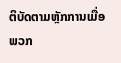ຕິບັດຕາມຫຼັກການເມື່ອພວກ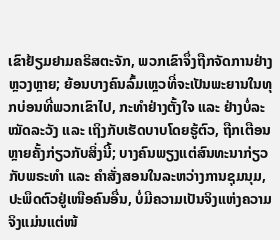ເຂົາຢ້ຽມຢາມຄຣິສຕະຈັກ, ພວກເຂົາຈຶ່ງຖືກຈັດການຢ່າງຫຼວງຫຼາຍ; ຍ້ອນບາງຄົນລົ້ມເຫຼວທີ່ຈະເປັນພະຍານໃນທຸກບ່ອນທີ່ພວກເຂົາໄປ, ກະທຳຢ່າງຕັ້ງໃຈ ແລະ ຢ່າງບໍ່ລະໝັດລະວັງ ແລະ ເຖິງກັບເຮັດບາບໂດຍຮູ້ຕົວ, ຖືກເຕືອນຫຼາຍຄັ້ງກ່ຽວກັບສິ່ງນີ້; ບາງຄົນພຽງແຕ່ສົນທະນາກ່ຽວກັບພຣະທຳ ແລະ ຄຳສັ່ງສອນໃນລະຫວ່າງການຊຸມນຸມ, ປະພຶດຕົວຢູ່ເໜືອຄົນອື່ນ, ບໍ່ມີຄວາມເປັນຈິງແຫ່ງຄວາມຈິງແມ່ນແຕ່ໜ້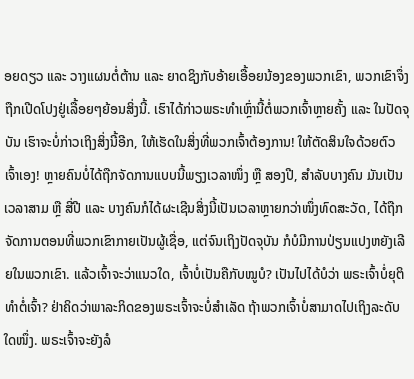ອຍດຽວ ແລະ ວາງແຜນຕໍ່ຕ້ານ ແລະ ຍາດຊິງກັບອ້າຍເອື້ອຍນ້ອງຂອງພວກເຂົາ, ພວກເຂົາຈຶ່ງຖືກເປີດໂປງຢູ່ເລື້ອຍໆຍ້ອນສິ່ງນີ້. ເຮົາໄດ້ກ່າວພຣະທຳເຫຼົ່ານີ້ຕໍ່ພວກເຈົ້າຫຼາຍຄັ້ງ ແລະ ໃນປັດຈຸບັນ ເຮົາຈະບໍ່ກ່າວເຖິງສິ່ງນີ້ອີກ, ໃຫ້ເຮັດໃນສິ່ງທີ່ພວກເຈົ້າຕ້ອງການ! ໃຫ້ຕັດສິນໃຈດ້ວຍຕົວເຈົ້າເອງ! ຫຼາຍຄົນບໍ່ໄດ້ຖືກຈັດການແບບນີ້ພຽງເວລາໜຶ່ງ ຫຼື ສອງປີ, ສຳລັບບາງຄົນ ມັນເປັນເວລາສາມ ຫຼື ສີ່ປີ ແລະ ບາງຄົນກໍໄດ້ຜະເຊີນສິ່ງນີ້ເປັນເວລາຫຼາຍກວ່າໜຶ່ງທົດສະວັດ, ໄດ້ຖືກຈັດການຕອນທີ່ພວກເຂົາກາຍເປັນຜູ້ເຊື່ອ, ແຕ່ຈົນເຖິງປັດຈຸບັນ ກໍບໍມີການປ່ຽນແປງຫຍັງເລີຍໃນພວກເຂົາ. ແລ້ວເຈົ້າຈະວ່າແນວໃດ, ເຈົ້າບໍ່ເປັນຄືກັບໝູບໍ? ເປັນໄປໄດ້ບໍວ່າ ພຣະເຈົ້າບໍ່ຍຸຕິທຳຕໍ່ເຈົ້າ? ຢ່າຄິດວ່າພາລະກິດຂອງພຣະເຈົ້າຈະບໍ່ສຳເລັດ ຖ້າພວກເຈົ້າບໍ່ສາມາດໄປເຖິງລະດັບໃດໜຶ່ງ. ພຣະເຈົ້າຈະຍັງລໍ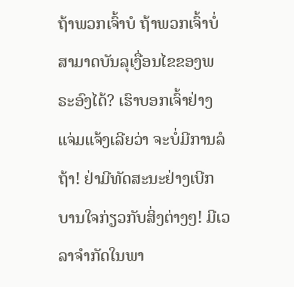ຖ້າພວກເຈົ້າບໍ ຖ້າພວກເຈົ້າບໍ່ສາມາດບັນລຸເງື່ອນໄຂຂອງພຣະອົງໄດ້? ເຮົາບອກເຈົ້າຢ່າງແຈ່ມແຈ້ງເລີຍວ່າ ຈະບໍ່ມີການລໍຖ້າ! ຢ່າມີທັດສະນະຢ່າງເບີກບານໃຈກ່ຽວກັບສິ່ງຕ່າງໆ! ມີເວລາຈຳກັດໃນພາ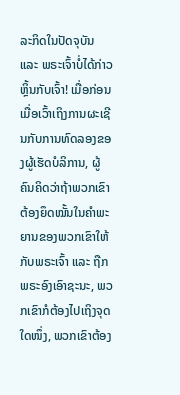ລະກິດໃນປັດຈຸບັນ ແລະ ພຣະເຈົ້າບໍ່ໄດ້ກ່າວຫຼິ້ນກັບເຈົ້າ! ເມື່ອກ່ອນ ເມື່ອເວົ້າເຖິງການຜະເຊີນກັບການທົດລອງຂອງຜູ້ເຮັດບໍລິການ, ຜູ້ຄົນຄິດວ່າຖ້າພວກເຂົາຕ້ອງຍຶດໝັ້ນໃນຄຳພະຍານຂອງພວກເຂົາໃຫ້ກັບພຣະເຈົ້າ ແລະ ຖືກພຣະອົງເອົາຊະນະ, ພວກເຂົາກໍຕ້ອງໄປເຖິງຈຸດໃດໜຶ່ງ, ພວກເຂົາຕ້ອງ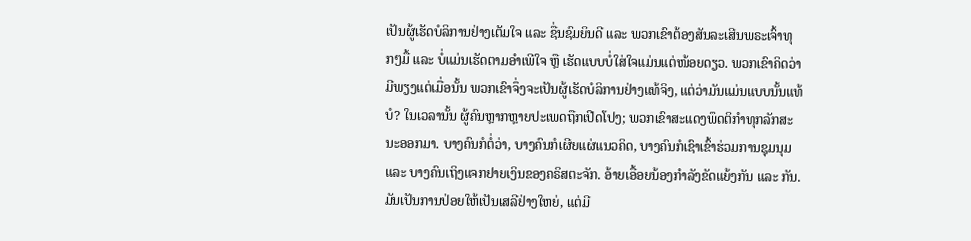ເປັນຜູ້ເຮັດບໍລິການຢ່າງເຕັມໃຈ ແລະ ຊື່ນຊົມຍິນດີ ແລະ ພວກເຂົາຕ້ອງສັນລະເສີນພຣະເຈົ້າທຸກໆມື້ ແລະ ບໍ່ແມ່ນເຮັດຕາມອຳເພີໃຈ ຫຼື ເຮັດແບບບໍ່ໃສ່ໃຈແມ່ນແຕ່ໜ້ອຍດຽວ. ພວກເຂົາຄິດວ່າ ມີພຽງແຕ່ເມື່ອນັ້ນ ພວກເຂົາຈຶ່ງຈະເປັນຜູ້ເຮັດບໍລິການຢ່າງແທ້ຈິງ, ແຕ່ວ່າມັນແມ່ນແບບນັ້ນແທ້ບໍ? ໃນເວລານັ້ນ ຜູ້ຄົນຫຼາກຫຼາຍປະເພດຖືກເປີດໂປງ; ພວກເຂົາສະແດງພຶດຕິກຳທຸກລັກສະນະອອກມາ. ບາງຄົນກໍຕໍ່ວ່າ, ບາງຄົນກໍເຜີຍແຜ່ແນວຄິດ, ບາງຄົນກໍເຊົາເຂົ້າຮ່ວມການຊຸມນຸມ ແລະ ບາງຄົນເຖິງແຈກຢາຍເງິນຂອງຄຣິສຕະຈັກ. ອ້າຍເອື້ອຍນ້ອງກຳລັງຂັດແຍ້ງກັນ ແລະ ກັນ. ມັນເປັນການປ່ອຍໃຫ້ເປັນເສລີຢ່າງໃຫຍ່, ແຕ່ມີ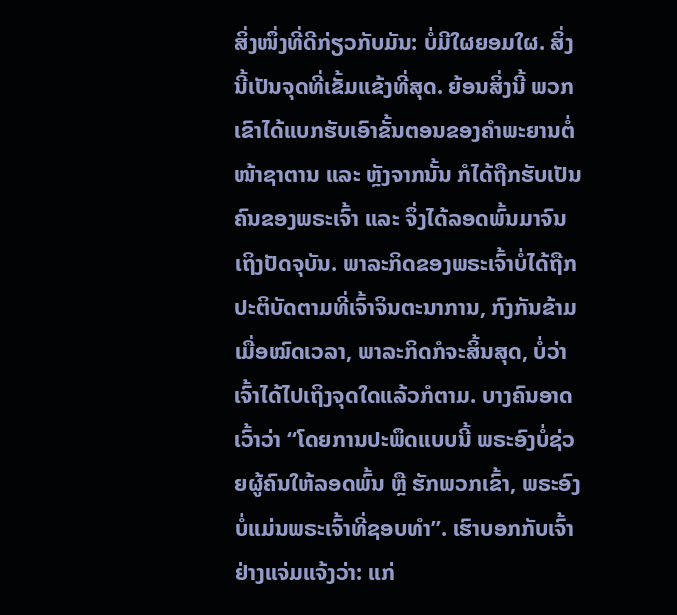ສິ່ງໜຶ່ງທີ່ດີກ່ຽວກັບມັນ: ບໍ່ມີໃຜຍອມໃຜ. ສິ່ງນີ້ເປັນຈຸດທີ່ເຂັ້ມແຂ້ງທີ່ສຸດ. ຍ້ອນສິ່ງນີ້ ພວກເຂົາໄດ້ແບກຮັບເອົາຂັ້ນຕອນຂອງຄຳພະຍານຕໍ່ໜ້າຊາຕານ ແລະ ຫຼັງຈາກນັ້ນ ກໍໄດ້ຖືກຮັບເປັນຄົນຂອງພຣະເຈົ້າ ແລະ ຈຶ່ງໄດ້ລອດພົ້ນມາຈົນເຖິງປັດຈຸບັນ. ພາລະກິດຂອງພຣະເຈົ້າບໍ່ໄດ້ຖືກປະຕິບັດຕາມທີ່ເຈົ້າຈິນຕະນາການ, ກົງກັນຂ້າມ ເມື່ອໝົດເວລາ, ພາລະກິດກໍຈະສິ້ນສຸດ, ບໍ່ວ່າເຈົ້າໄດ້ໄປເຖິງຈຸດໃດແລ້ວກໍຕາມ. ບາງຄົນອາດເວົ້າວ່າ “ໂດຍການປະພຶດແບບນີ້ ພຣະອົງບໍ່ຊ່ວຍຜູ້ຄົນໃຫ້ລອດພົ້ນ ຫຼື ຮັກພວກເຂົ້າ, ພຣະອົງບໍ່ແມ່ນພຣະເຈົ້າທີ່ຊອບທຳ”. ເຮົາບອກກັບເຈົ້າຢ່າງແຈ່ມແຈ້ງວ່າ: ແກ່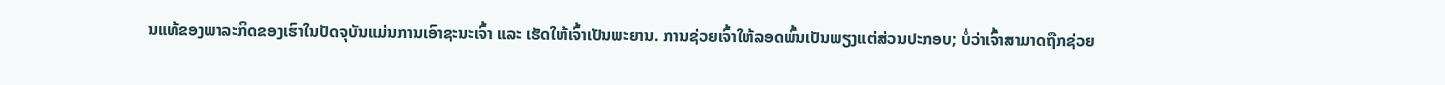ນແທ້ຂອງພາລະກິດຂອງເຮົາໃນປັດຈຸບັນແມ່ນການເອົາຊະນະເຈົ້າ ແລະ ເຮັດໃຫ້ເຈົ້າເປັນພະຍານ. ການຊ່ວຍເຈົ້າໃຫ້ລອດພົ້ນເປັນພຽງແຕ່ສ່ວນປະກອບ; ບໍ່ວ່າເຈົ້າສາມາດຖືກຊ່ວຍ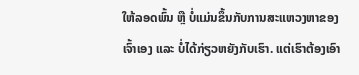ໃຫ້ລອດພົ້ນ ຫຼື ບໍ່ແມ່ນຂຶ້ນກັບການສະແຫວງຫາຂອງເຈົ້າເອງ ແລະ ບໍ່ໄດ້ກ່ຽວຫຍັງກັບເຮົາ. ແຕ່ເຮົາຕ້ອງເອົາ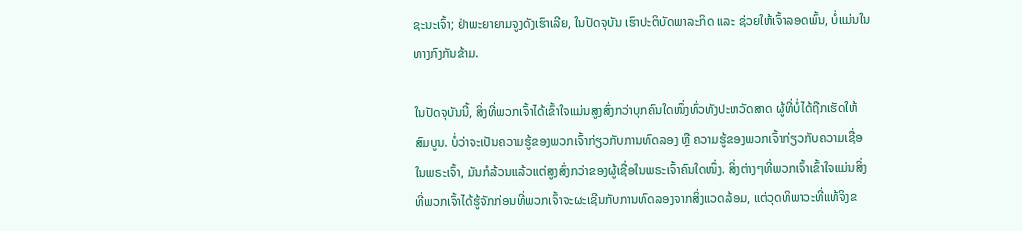ຊະນະເຈົ້າ; ຢ່າພະຍາຍາມຈູງດັງເຮົາເລີຍ, ໃນປັດຈຸບັນ ເຮົາປະຕິບັດພາລະກິດ ແລະ ຊ່ວຍໃຫ້ເຈົ້າລອດພົ້ນ, ບໍ່ແມ່ນໃນທາງກົງກັນຂ້າມ.

ໃນປັດຈຸບັນນີ້, ສິ່ງທີ່ພວກເຈົ້າໄດ້ເຂົ້າໃຈແມ່ນສູງສົ່ງກວ່າບຸກຄົນໃດໜຶ່ງທົ່ວທັງປະຫວັດສາດ ຜູ້ທີ່ບໍ່ໄດ້ຖືກເຮັດໃຫ້ສົມບູນ. ບໍ່ວ່າຈະເປັນຄວາມຮູ້ຂອງພວກເຈົ້າກ່ຽວກັບການທົດລອງ ຫຼື ຄວາມຮູ້ຂອງພວກເຈົ້າກ່ຽວກັບຄວາມເຊື່ອໃນພຣະເຈົ້າ, ມັນກໍລ້ວນແລ້ວແຕ່ສູງສົ່ງກວ່າຂອງຜູ້ເຊື່ອໃນພຣະເຈົ້າຄົນໃດໜຶ່ງ. ສິ່ງຕ່າງໆທີ່ພວກເຈົ້າເຂົ້າໃຈແມ່ນສິ່ງທີ່ພວກເຈົ້າໄດ້ຮູ້ຈັກກ່ອນທີ່ພວກເຈົ້າຈະຜະເຊີນກັບການທົດລອງຈາກສິ່ງແວດລ້ອມ, ແຕ່ວຸດທິພາວະທີ່ແທ້ຈິງຂ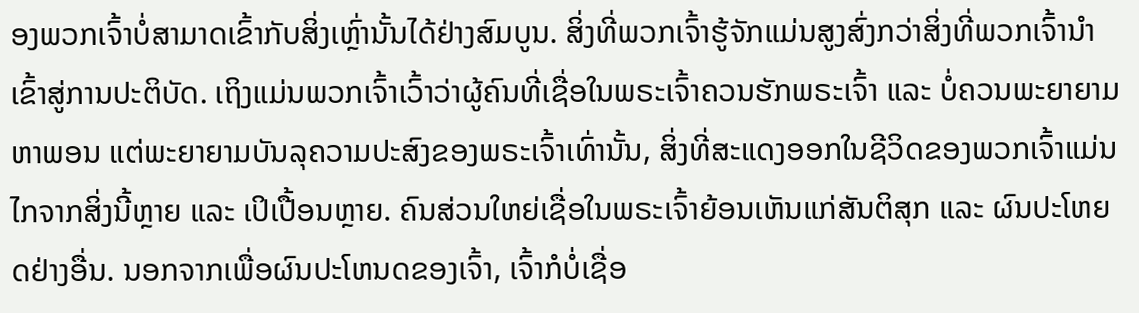ອງພວກເຈົ້າບໍ່ສາມາດເຂົ້າກັບສິ່ງເຫຼົ່ານັ້ນໄດ້ຢ່າງສົມບູນ. ສິ່ງທີ່ພວກເຈົ້າຮູ້ຈັກແມ່ນສູງສົ່ງກວ່າສິ່ງທີ່ພວກເຈົ້ານໍາເຂົ້າສູ່ການປະຕິບັດ. ເຖິງແມ່ນພວກເຈົ້າເວົ້າວ່າຜູ້ຄົນທີ່ເຊື່ອໃນພຣະເຈົ້າຄວນຮັກພຣະເຈົ້າ ແລະ ບໍ່ຄວນພະຍາຍາມຫາພອນ ແຕ່ພະຍາຍາມບັນລຸຄວາມປະສົງຂອງພຣະເຈົ້າເທົ່ານັ້ນ, ສິ່ງທີ່ສະແດງອອກໃນຊີວິດຂອງພວກເຈົ້າແມ່ນໄກຈາກສິ່ງນີ້ຫຼາຍ ແລະ ເປິເປື້ອນຫຼາຍ. ຄົນສ່ວນໃຫຍ່ເຊື່ອໃນພຣະເຈົ້າຍ້ອນເຫັນແກ່ສັນຕິສຸກ ແລະ ຜົນປະໂຫຍດຢ່າງອື່ນ. ນອກຈາກເພື່ອຜົນປະໂຫນດຂອງເຈົ້າ, ເຈົ້າກໍບໍ່ເຊື່ອ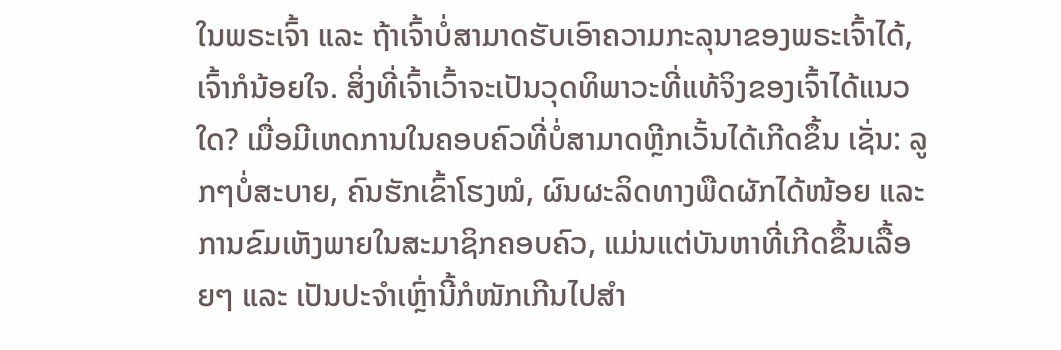ໃນພຣະເຈົ້າ ແລະ ຖ້າເຈົ້າບໍ່ສາມາດຮັບເອົາຄວາມກະລຸນາຂອງພຣະເຈົ້າໄດ້, ເຈົ້າກໍນ້ອຍໃຈ. ສິ່ງທີ່ເຈົ້າເວົ້າຈະເປັນວຸດທິພາວະທີ່ແທ້ຈິງຂອງເຈົ້າໄດ້ແນວໃດ? ເມື່ອມີເຫດການໃນຄອບຄົວທີ່ບໍ່ສາມາດຫຼີກເວັ້ນໄດ້ເກີດຂຶ້ນ ເຊັ່ນ: ລູກໆບໍ່ສະບາຍ, ຄົນຮັກເຂົ້າໂຮງໝໍ, ຜົນຜະລິດທາງພືດຜັກໄດ້ໜ້ອຍ ແລະ ການຂົມເຫັງພາຍໃນສະມາຊິກຄອບຄົວ, ແມ່ນແຕ່ບັນຫາທີ່ເກີດຂຶ້ນເລື້ອຍໆ ແລະ ເປັນປະຈຳເຫຼົ່ານີ້ກໍໜັກເກີນໄປສຳ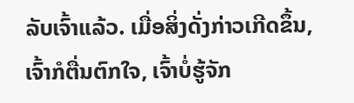ລັບເຈົ້າແລ້ວ. ເມື່ອສິ່ງດັ່ງກ່າວເກີດຂຶ້ນ, ເຈົ້າກໍຕື່ນຕົກໃຈ, ເຈົ້າບໍ່ຮູ້ຈັກ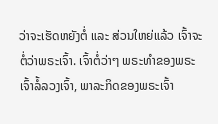ວ່າຈະເຮັດຫຍັງຕໍ່ ແລະ ສ່ວນໃຫຍ່ແລ້ວ ເຈົ້າຈະຕໍ່ວ່າພຣະເຈົ້າ. ເຈົ້າຕໍ່ວ່າໆ ພຣະທໍາຂອງພຣະເຈົ້າລໍ້ລວງເຈົ້າ, ພາລະກິດຂອງພຣະເຈົ້າ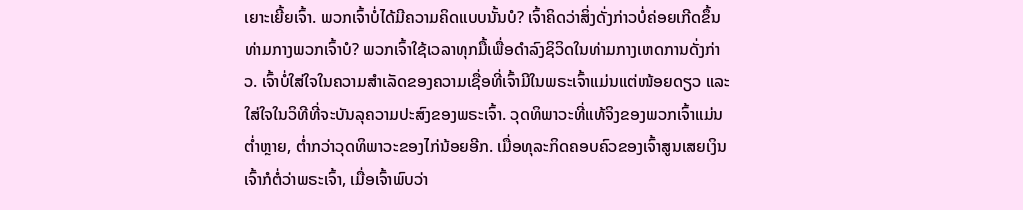ເຍາະເຍີ້ຍເຈົ້າ. ພວກເຈົ້າບໍ່ໄດ້ມີຄວາມຄິດແບບນັ້ນບໍ? ເຈົ້າຄິດວ່າສິ່ງດັ່ງກ່າວບໍ່ຄ່ອຍເກີດຂຶ້ນທ່າມກາງພວກເຈົ້າບໍ? ພວກເຈົ້າໃຊ້ເວລາທຸກມື້ເພື່ອດຳລົງຊິວິດໃນທ່າມກາງເຫດການດັ່ງກ່າວ. ເຈົ້າບໍ່ໃສ່ໃຈໃນຄວາມສຳເລັດຂອງຄວາມເຊື່ອທີ່ເຈົ້າມີໃນພຣະເຈົ້າແມ່ນແຕ່ໜ້ອຍດຽວ ແລະ ໃສ່ໃຈໃນວິທີທີ່ຈະບັນລຸຄວາມປະສົງຂອງພຣະເຈົ້າ. ວຸດທິພາວະທີ່ແທ້ຈິງຂອງພວກເຈົ້າແມ່ນຕໍ່າຫຼາຍ, ຕໍ່າກວ່າວຸດທິພາວະຂອງໄກ່ນ້ອຍອີກ. ເມື່ອທຸລະກິດຄອບຄົວຂອງເຈົ້າສູນເສຍເງິນ ເຈົ້າກໍຕໍ່ວ່າພຣະເຈົ້າ, ເມື່ອເຈົ້າພົບວ່າ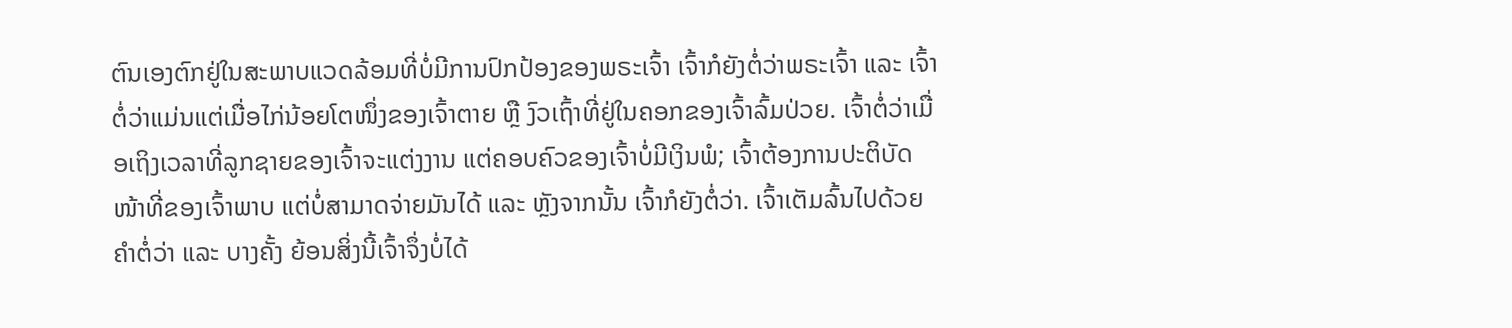ຕົນເອງຕົກຢູ່ໃນສະພາບແວດລ້ອມທີ່ບໍ່ມີການປົກປ້ອງຂອງພຣະເຈົ້າ ເຈົ້າກໍຍັງຕໍ່ວ່າພຣະເຈົ້າ ແລະ ເຈົ້າຕໍ່ວ່າແມ່ນແຕ່ເມື່ອໄກ່ນ້ອຍໂຕໜຶ່ງຂອງເຈົ້າຕາຍ ຫຼື ງົວເຖົ້າທີ່ຢູ່ໃນຄອກຂອງເຈົ້າລົ້ມປ່ວຍ. ເຈົ້າຕໍ່ວ່າເມື່ອເຖິງເວລາທີ່ລູກຊາຍຂອງເຈົ້າຈະແຕ່ງງານ ແຕ່ຄອບຄົວຂອງເຈົ້າບໍ່ມີເງິນພໍ; ເຈົ້າຕ້ອງການປະຕິບັດໜ້າທີ່ຂອງເຈົ້າພາບ ແຕ່ບໍ່ສາມາດຈ່າຍມັນໄດ້ ແລະ ຫຼັງຈາກນັ້ນ ເຈົ້າກໍຍັງຕໍ່ວ່າ. ເຈົ້າເຕັມລົ້ນໄປດ້ວຍຄຳຕໍ່ວ່າ ແລະ ບາງຄັ້ງ ຍ້ອນສິ່ງນີ້ເຈົ້າຈຶ່ງບໍ່ໄດ້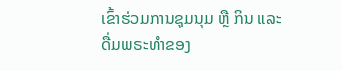ເຂົ້າຮ່ວມການຊຸມນຸມ ຫຼື ກິນ ແລະ ດື່ມພຣະທຳຂອງ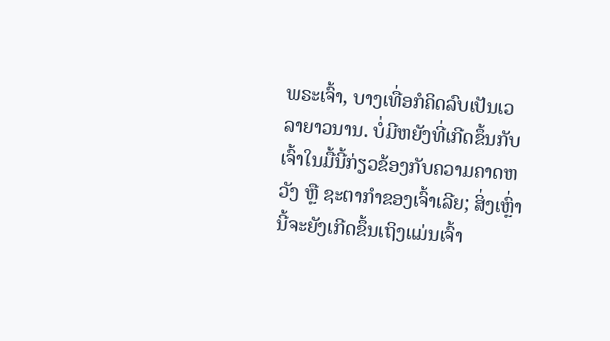ພຣະເຈົ້າ, ບາງເທື່ອກໍຄິດລົບເປັນເວລາຍາວນານ. ບໍ່ມີຫຍັງທີ່ເກີດຂຶ້ນກັບເຈົ້າໃນມື້ນີ້ກ່ຽວຂ້ອງກັບຄວາມຄາດຫວັງ ຫຼື ຊະຕາກໍາຂອງເຈົ້າເລີຍ; ສິ່ງເຫຼົ່ານີ້ຈະຍັງເກີດຂຶ້ນເຖິງແມ່ນເຈົ້າ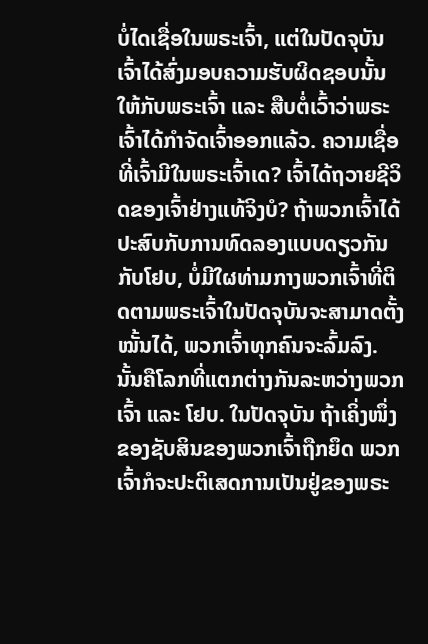ບໍ່ໄດເຊື່ອໃນພຣະເຈົ້າ, ແຕ່ໃນປັດຈຸບັນ ເຈົ້າໄດ້ສົ່ງມອບຄວາມຮັບຜິດຊອບນັ້ນໃຫ້ກັບພຣະເຈົ້າ ແລະ ສືບຕໍ່ເວົ້າວ່າພຣະເຈົ້າໄດ້ກຳຈັດເຈົ້າອອກແລ້ວ. ຄວາມເຊື່ອທີ່ເຈົ້າມີໃນພຣະເຈົ້າເດ? ເຈົ້າໄດ້ຖວາຍຊີວິດຂອງເຈົ້າຢ່າງແທ້ຈິງບໍ? ຖ້າພວກເຈົ້າໄດ້ປະສົບກັບການທົດລອງແບບດຽວກັນກັບໂຢບ, ບໍ່ມີໃຜທ່າມກາງພວກເຈົ້າທີ່ຕິດຕາມພຣະເຈົ້າໃນປັດຈຸບັນຈະສາມາດຕັ້ງໝັ້ນໄດ້, ພວກເຈົ້າທຸກຄົນຈະລົ້ມລົງ. ນັ້ນຄືໂລກທີ່ແຕກຕ່າງກັນລະຫວ່າງພວກເຈົ້າ ແລະ ໂຢບ. ໃນປັດຈຸບັນ ຖ້າເຄິ່ງໜຶ່ງຂອງຊັບສິນຂອງພວກເຈົ້າຖືກຍຶດ ພວກເຈົ້າກໍຈະປະຕິເສດການເປັນຢູ່ຂອງພຣະ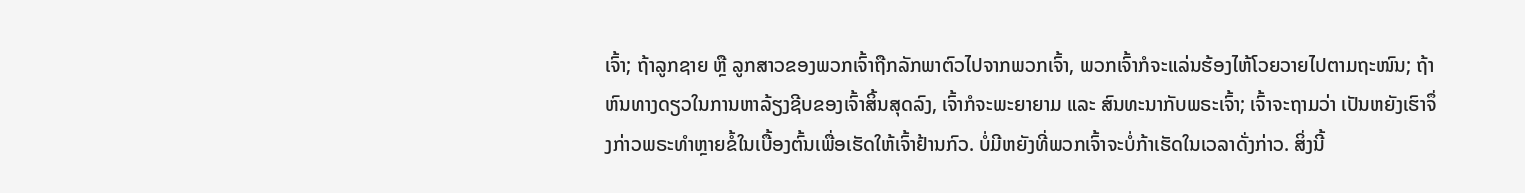ເຈົ້າ; ຖ້າລູກຊາຍ ຫຼື ລູກສາວຂອງພວກເຈົ້າຖືກລັກພາຕົວໄປຈາກພວກເຈົ້າ, ພວກເຈົ້າກໍຈະແລ່ນຮ້ອງໄຫ້ໂວຍວາຍໄປຕາມຖະໜົນ; ຖ້າຫົນທາງດຽວໃນການຫາລ້ຽງຊີບຂອງເຈົ້າສິ້ນສຸດລົງ, ເຈົ້າກໍຈະພະຍາຍາມ ແລະ ສົນທະນາກັບພຣະເຈົ້າ; ເຈົ້າຈະຖາມວ່າ ເປັນຫຍັງເຮົາຈຶ່ງກ່າວພຣະທຳຫຼາຍຂໍ້ໃນເບື້ອງຕົ້ນເພື່ອເຮັດໃຫ້ເຈົ້າຢ້ານກົວ. ບໍ່ມີຫຍັງທີ່ພວກເຈົ້າຈະບໍ່ກ້າເຮັດໃນເວລາດັ່ງກ່າວ. ສິ່ງນີ້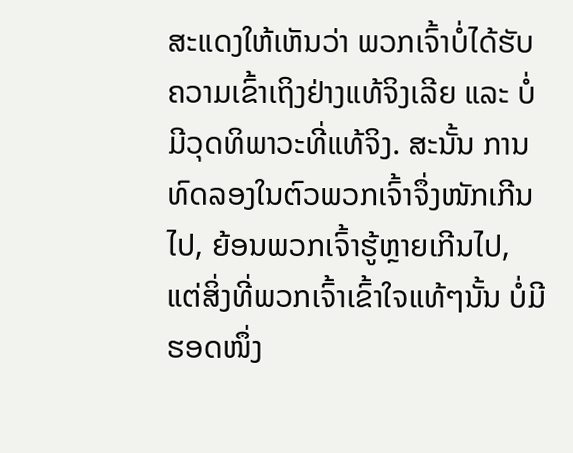ສະແດງໃຫ້ເຫັນວ່າ ພວກເຈົ້າບໍ່ໄດ້ຮັບຄວາມເຂົ້າເຖິງຢ່າງແທ້ຈິງເລີຍ ແລະ ບໍ່ມີວຸດທິພາວະທີ່ແທ້ຈິງ. ສະນັ້ນ ການທົດລອງໃນຕົວພວກເຈົ້າຈຶ່ງໜັກເກີນໄປ, ຍ້ອນພວກເຈົ້າຮູ້ຫຼາຍເກີນໄປ, ແຕ່ສິ່ງທີ່ພວກເຈົ້າເຂົ້າໃຈແທ້ໆນັ້ນ ບໍ່ມີຮອດໜຶ່ງ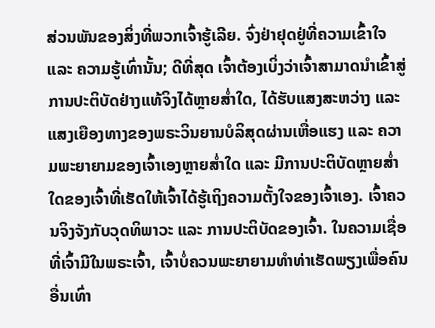ສ່ວນພັນຂອງສິ່ງທີ່ພວກເຈົ້າຮູ້ເລີຍ. ຈົ່ງຢ່າຢຸດຢູ່ທີ່ຄວາມເຂົ້າໃຈ ແລະ ຄວາມຮູ້ເທົ່ານັ້ນ; ດີທີ່ສຸດ ເຈົ້າຕ້ອງເບິ່ງວ່າເຈົ້າສາມາດນໍາເຂົ້າສູ່ການປະຕິບັດຢ່າງແທ້ຈິງໄດ້ຫຼາຍສໍ່າໃດ, ໄດ້ຮັບແສງສະຫວ່າງ ແລະ ແສງເຍືອງທາງຂອງພຣະວິນຍານບໍລິສຸດຜ່ານເຫື່ອແຮງ ແລະ ຄວາມພະຍາຍາມຂອງເຈົ້າເອງຫຼາຍສໍ່າໃດ ແລະ ມີການປະຕິບັດຫຼາຍສໍ່າໃດຂອງເຈົ້າທີ່ເຮັດໃຫ້ເຈົ້າໄດ້ຮູ້ເຖິງຄວາມຕັ້ງໃຈຂອງເຈົ້າເອງ. ເຈົ້າຄວນຈິງຈັງກັບວຸດທິພາວະ ແລະ ການປະຕິບັດຂອງເຈົ້າ. ໃນຄວາມເຊື່ອທີ່ເຈົ້າມີໃນພຣະເຈົ້າ, ເຈົ້າບໍ່ຄວນພະຍາຍາມທຳທ່າເຮັດພຽງເພື່ອຄົນອື່ນເທົ່າ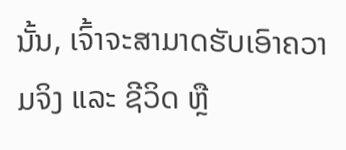ນັ້ນ, ເຈົ້າຈະສາມາດຮັບເອົາຄວາມຈິງ ແລະ ຊີວິດ ຫຼື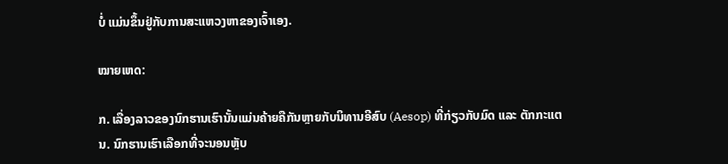ບໍ່ ແມ່ນຂຶ້ນຢູ່ກັບການສະແຫວງຫາຂອງເຈົ້າເອງ.

ໝາຍເຫດ:

ກ. ເລື່ອງລາວຂອງນົກຮານເຮົານັ້ນແມ່ນຄ້າຍຄືກັນຫຼາຍກັບນິທານອີສົບ (Aesop) ທີ່ກ່ຽວກັບມົດ ແລະ ຕັກກະແຕນ. ນົກຮານເຮົາເລືອກທີ່ຈະນອນຫຼັບ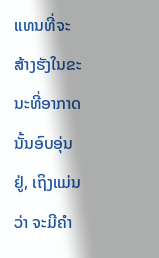ແທນທີ່ຈະສ້າງຮັງໃນຂະນະທີ່ອາກາດນັ້ນອົບອຸ່ນຢູ່, ເຖິງແມ່ນວ່າ ຈະມີຄໍາ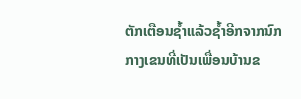ຕັກເຕືອນຊໍ້າແລ້ວຊໍ້າອີກຈາກນົກກາງເຂນທີ່ເປັນເພື່ອນບ້ານຂ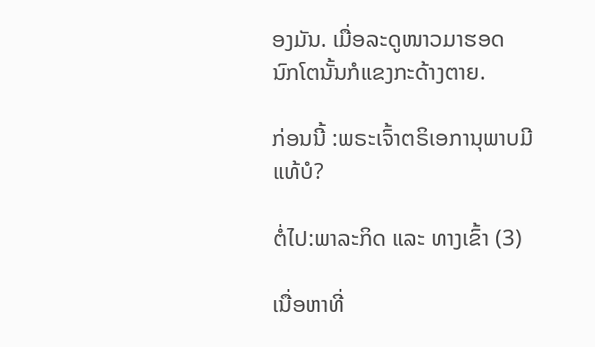ອງມັນ. ເມື່ອລະດູໜາວມາຮອດ ນົກໂຕນັ້ນກໍແຂງກະດ້າງຕາຍ.

ກ່ອນນີ້ :ພຣະເຈົ້າຕຣິເອການຸພາບມີແທ້ບໍ?

ຕໍ່ໄປ:ພາລະກິດ ແລະ ທາງເຂົ້າ (3)

ເນື່ອຫາທີ່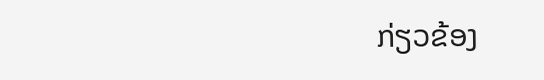ກ່ຽວຂ້ອງ